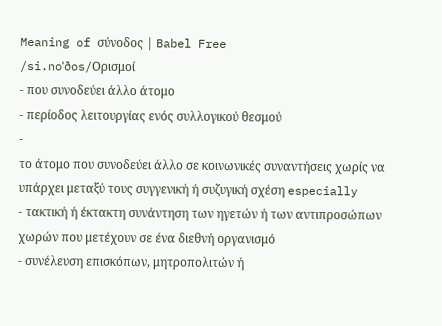Meaning of σύνοδος | Babel Free
/si.noˈðos/Ορισμοί
- που συνοδεύει άλλο άτομο
- περίοδος λειτουργίας ενός συλλογικού θεσμού
-
το άτομο που συνοδεύει άλλο σε κοινωνικές συναντήσεις χωρίς να υπάρχει μεταξύ τους συγγενική ή συζυγική σχέση especially
- τακτική ή έκτακτη συνάντηση των ηγετών ή των αντιπροσώπων χωρών που μετέχουν σε ένα διεθνή οργανισμό
- συνέλευση επισκόπων, μητροπολιτών ή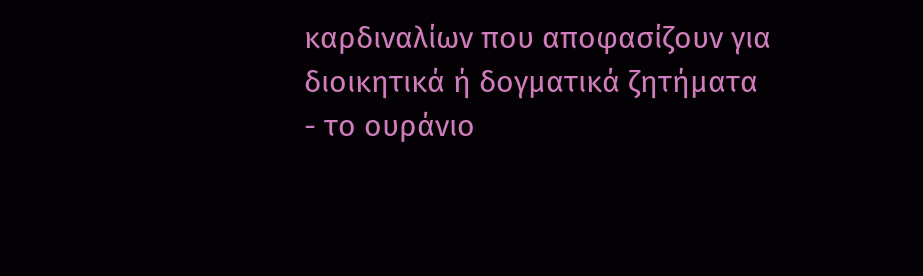καρδιναλίων που αποφασίζουν για διοικητικά ή δογματικά ζητήματα
- το ουράνιο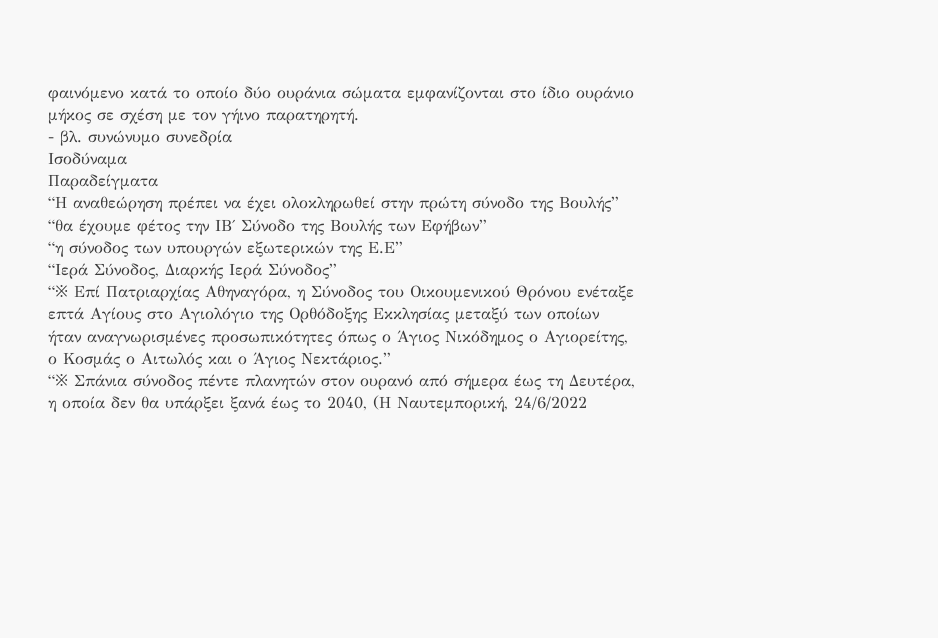φαινόμενο κατά το οποίο δύο ουράνια σώματα εμφανίζονται στο ίδιο ουράνιο μήκος σε σχέση με τον γήινο παρατηρητή.
- βλ. συνώνυμο συνεδρία
Ισοδύναμα
Παραδείγματα
“Η αναθεώρηση πρέπει να έχει ολοκληρωθεί στην πρώτη σύνοδο της Βουλής”
“θα έχουμε φέτος την ΙΒ΄ Σύνοδο της Βουλής των Εφήβων”
“η σύνοδος των υπουργών εξωτερικών της Ε.Ε”
“Ιερά Σύνοδος, Διαρκής Ιερά Σύνοδος”
“※ Επί Πατριαρχίας Αθηναγόρα, η Σύνοδος του Οικουμενικού Θρόνου ενέταξε επτά Αγίους στο Αγιολόγιο της Ορθόδοξης Εκκλησίας μεταξύ των οποίων ήταν αναγνωρισμένες προσωπικότητες όπως ο Άγιος Νικόδημος ο Αγιορείτης, ο Κοσμάς ο Αιτωλός και ο Άγιος Νεκτάριος.”
“※ Σπάνια σύνοδος πέντε πλανητών στον ουρανό από σήμερα έως τη Δευτέρα, η οποία δεν θα υπάρξει ξανά έως το 2040, (Η Ναυτεμπορική, 24/6/2022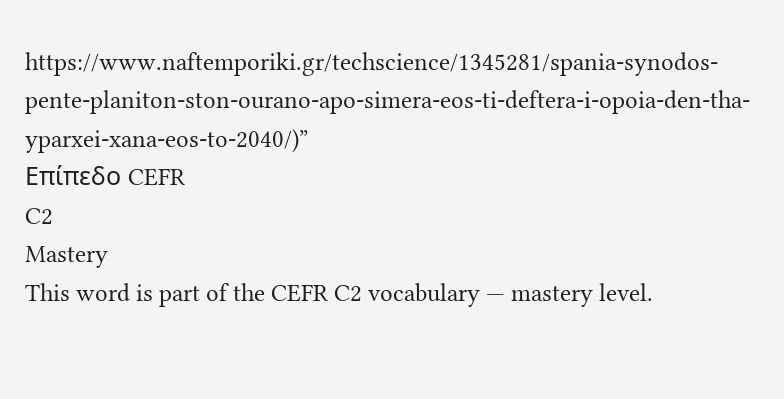https://www.naftemporiki.gr/techscience/1345281/spania-synodos-pente-planiton-ston-ourano-apo-simera-eos-ti-deftera-i-opoia-den-tha-yparxei-xana-eos-to-2040/)”
Επίπεδο CEFR
C2
Mastery
This word is part of the CEFR C2 vocabulary — mastery level.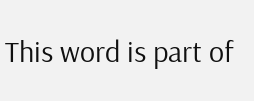This word is part of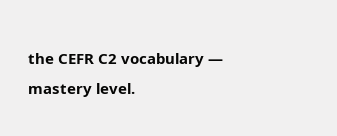the CEFR C2 vocabulary — mastery level.